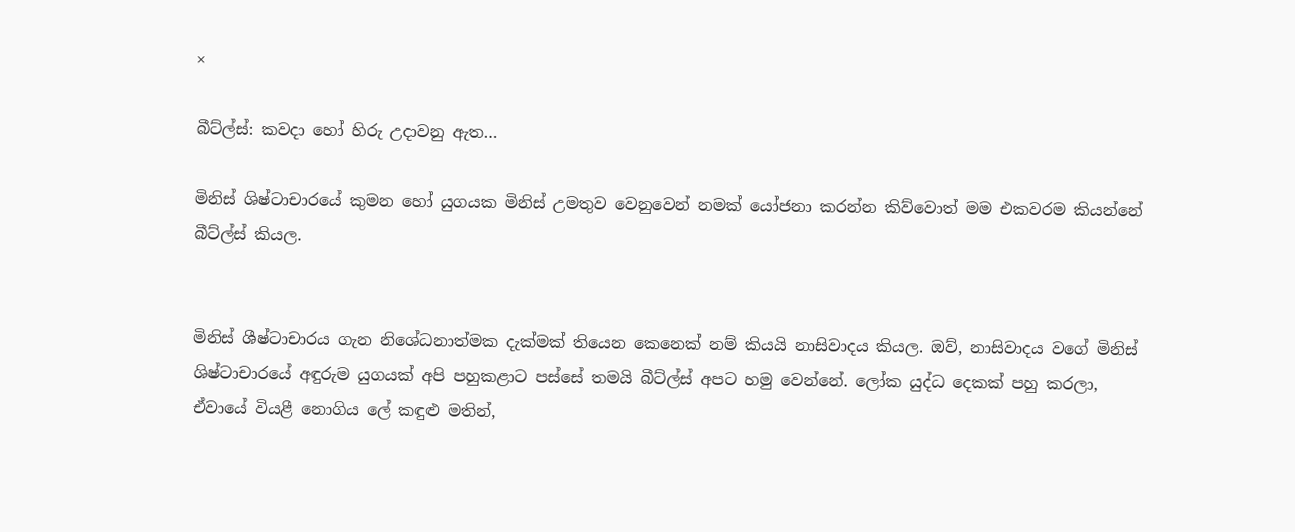×

බීට්ල්ස්: කවදා හෝ හිරු උදාවනු ඇත…

මිනිස් ශිෂ්ටාචාරයේ කුමන හෝ යුගයක මිනිස් උමතුව වෙනුවෙන් නමක් යෝජනා කරන්න කිව්වොත් මම එකවරම කියන්නේ බීට්ල්ස් කියල.


මිනිස් ශීෂ්ටාචාරය ගැන නිශේධනාත්මක දැක්මක් තියෙන කෙනෙක් නම් කියයි නාසිවාදය කියල. ඔව්, නාසිවාදය වගේ මිනිස් ශිෂ්ටාචාරයේ අඳුරුම යුගයක් අපි පහුකළාට පස්සේ තමයි බීට්ල්ස් අපට හමු වෙන්නේ. ලෝක යුද්ධ දෙකක් පහු කරලා, ඒවායේ වියළී නොගිය ලේ කඳුළු මතින්,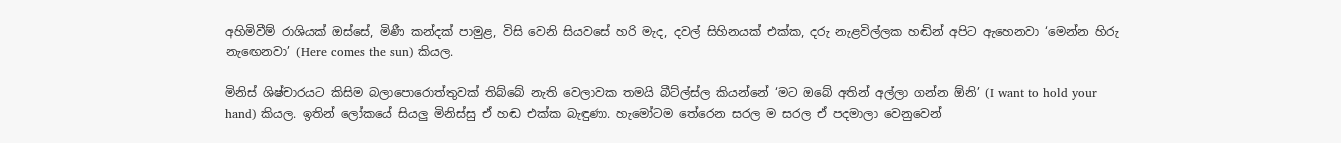අහිමිවීම් රාශියක් ඔස්සේ, මිණී කන්දක් පාමුළ, විසි වෙනි සියවසේ හරි මැද, දවල් සිහිනයක් එක්ක, දරු නැළවිල්ලක හඬින් අපිට ඇහෙනවා ‘මෙන්න හිරු නැඟෙනවා’ (Here comes the sun) කියල.

මිනිස් ශිෂ්චාරයට කිසිම බලාපොරොත්තුවක් තිබ්බේ නැති වෙලාවක තමයි බීට්ල්ස්ල කියන්නේ ‘මට ඔබේ අතින් අල්ලා ගන්න ඕනි’ (I want to hold your hand) කියල. ඉතින් ලෝකයේ සියලු මිනිස්සු ඒ හඬ එක්ක බැඳුණා. හැමෝටම තේරෙන සරල ම සරල ඒ පදමාලා වෙනුවෙන්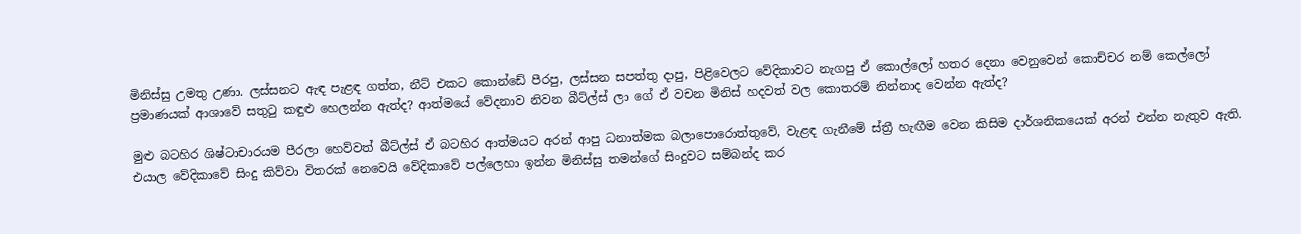මිනිස්සු උමතු උණා. ලස්සනට ඇඳ පැළඳ ගත්ත, නීට් එකට කොන්ඩේ පීරපු, ලස්සන සපත්තු දාපු, පිළිවෙලට වේදිකාවට නැගපු ඒ කොල්ලෝ හතර දෙනා වෙනුවෙන් කොච්චර නම් කෙල්ලෝ ප්‍රමාණයක් ආශාවේ සතුටු කඳුළු හෙලන්න ඇත්ද? ආත්මයේ වේදනාව නිවන බීට්ල්ස් ලා ගේ ඒ වචන මිනිස් හදවත් වල කොතරම් නින්නාද වෙන්න ඇත්ද?

මුළු බටහිර ශිෂ්ටාචාරයම පීරලා හෙව්වත් බීට්ල්ස් ඒ බටහිර ආත්මයට අරන් ආපු ධනාත්මක බලාපොරොත්තුවේ, වැළඳ ගැනීමේ ස්ත්‍රී හැඟීම වෙන කිසිම දාර්ශනිකයෙක් අරන් එන්න නැතුව ඇති. එයාල වේදිකාවේ සිංදු කිව්වා විතරක් නෙවෙයි වේදිකාවේ පල්ලෙහා ඉන්න මිනිස්සු තමන්ගේ සිංදුවට සම්බන්ද කර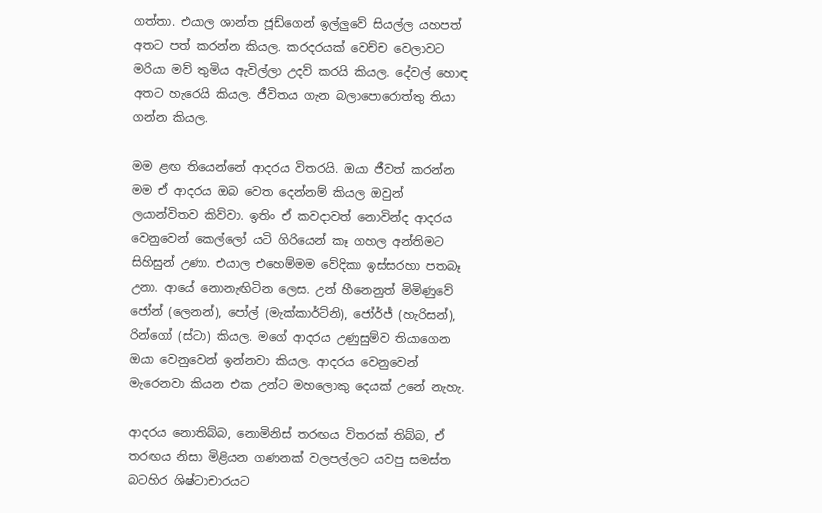ගත්තා. එයාල ශාන්ත ජූඩ්ගෙන් ඉල්ලුවේ සියල්ල යහපත් අතට පත් කරන්න කියල. කරදරයක් වෙච්ච වෙලාවට මරියා මව් තුමිය ඇවිල්ලා උදව් කරයි කියල. දේවල් හොඳ අතට හැරෙයි කියල. ජීවිතය ගැන බලාපොරොත්තු තියා ගන්න කියල.

මම ළඟ තියෙන්නේ ආදරය විතරයි. ඔයා ජීවත් කරන්න මම ඒ ආදරය ඔබ වෙත දෙන්නම් කියල ඔවුන් ලයාන්විතව කිව්වා. ඉතිං ඒ කවදාවත් නොවින්ද ආදරය වෙනුවෙන් කෙල්ලෝ යටි ගිරියෙන් කෑ ගහල අන්තිමට සිහිසුන් උණා. එයාල එහෙම්මම වේදිකා ඉස්සරහා පතබෑ උනා. ආයේ නොනැඟිටින ලෙස. උන් හීනෙනුත් මිමිණුවේ ජෝන් (ලෙනන්), පෝල් (මැක්කාර්ට්නි), ජෝර්ජ් (හැරිසන්), රින්ගෝ (ස්ටා) කියල. මගේ ආදරය උණුසුම්ව තියාගෙන ඔයා වෙනුවෙන් ඉන්නවා කියල. ආදරය වෙනුවෙන් මැරෙනවා කියන එක උන්ට මහලොකු දෙයක් උනේ නැහැ.

ආදරය නොතිබ්බ, නොමිනිස් තරඟය විතරක් තිබ්බ, ඒ තරඟය නිසා මිළියන ගණනක් වලපල්ලට යවපු සමස්ත බටහිර ශිෂ්ටාචාරයට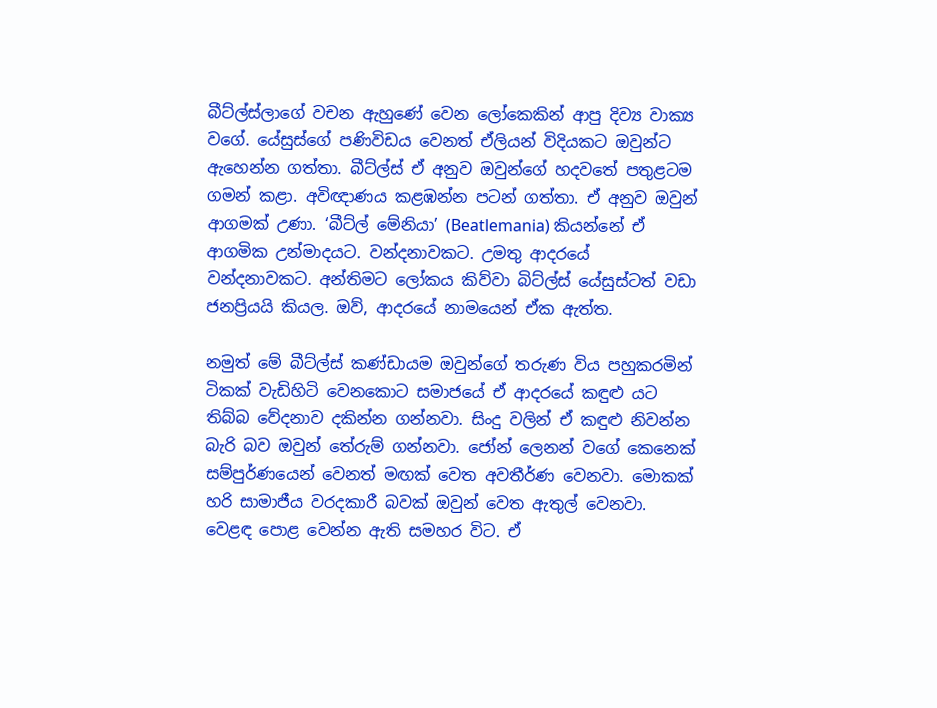බීට්ල්ස්ලාගේ වචන ඇහුණේ වෙන ලෝකෙකින් ආපු දිව්‍ය වාක්‍ය වගේ. යේසුස්ගේ පණිවිඩය වෙනත් ඒලියන් විදියකට ඔවුන්ට ඇහෙන්න ගත්තා. බීට්ල්ස් ඒ අනුව ඔවුන්ගේ හදවතේ පතුළටම ගමන් කළා. අවිඥාණය කළඹන්න පටන් ගත්තා. ඒ අනුව ඔවුන් ආගමක් උණා. ‘බීට්ල් මේනියා’ (Beatlemania) කියන්නේ ඒ ආගමික උන්මාදයට. වන්දනාවකට. උමතු ආදරයේ වන්දනාවකට. අන්තිමට ලෝකය කිව්වා බිට්ල්ස් යේසුස්ටත් වඩා ජනප්‍රියයි කියල. ඔව්, ආදරයේ නාමයෙන් ඒක ඇත්ත.

නමුත් මේ බීට්ල්ස් කණ්ඩායම ඔවුන්ගේ තරුණ විය පහුකරමින් ටිකක් වැඩිහිටි වෙනකොට සමාජයේ ඒ ආදරයේ කඳුළු යට තිබ්බ වේදනාව දකින්න ගන්නවා. සිංදු වලින් ඒ කඳුළු නිවන්න බැරි බව ඔවුන් තේරුම් ගන්නවා. ජෝන් ලෙනන් වගේ කෙනෙක් සම්පුර්ණයෙන් වෙනත් මඟක් වෙත අවතීර්ණ වෙනවා. මොකක් හරි සාමාජීය වරදකාරී බවක් ඔවුන් වෙත ඇතුල් වෙනවා. වෙළඳ පොළ වෙන්න ඇති සමහර විට. ඒ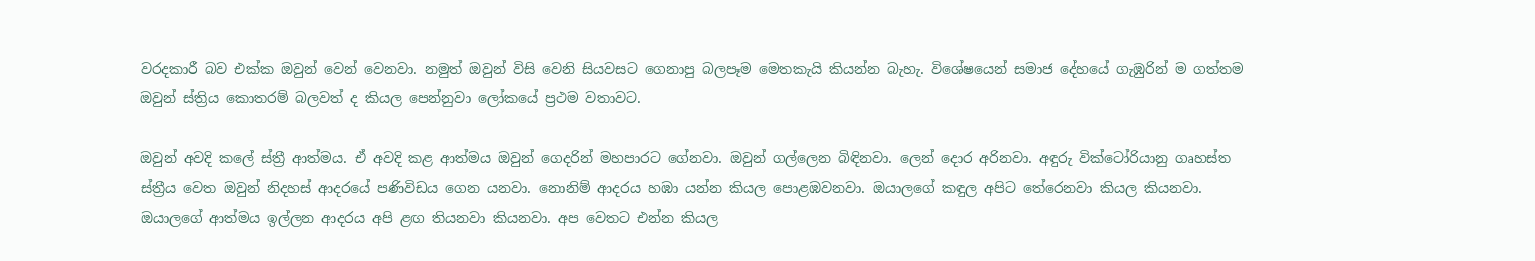වරදකාරී බව එක්ක ඔවුන් වෙන් වෙනවා. නමුත් ඔවුන් විසි වෙනි සියවසට ගෙනාපු බලපෑම මෙතකැයි කියන්න බැහැ. විශේෂයෙන් සමාජ දේහයේ ගැඹුරින් ම ගත්තම ඔවුන් ස්ත්‍රිය කොතරම් බලවත් ද කියල පෙන්නුවා ලෝකයේ ප්‍රථම වතාවට.

ඔවුන් අවදි කලේ ස්ත්‍රී ආත්මය. ඒ අවදි කළ ආත්මය ඔවුන් ගෙදරින් මහපාරට ගේනවා. ඔවුන් ගල්ලෙන බිඳිනවා. ලෙන් දොර අරිනවා. අඳුරු වික්ටෝරියානු ගෘහස්ත ස්ත්‍රීය වෙත ඔවුන් නිදහස් ආදරයේ පණිවිඩය ගෙන යනවා. නොනිම් ආදරය හඹා යන්න කියල පොළඹවනවා. ඔයාලගේ කඳුල අපිට තේරෙනවා කියල කියනවා. ඔයාලගේ ආත්මය ඉල්ලන ආදරය අපි ළඟ තියනවා කියනවා. අප වෙතට එන්න කියල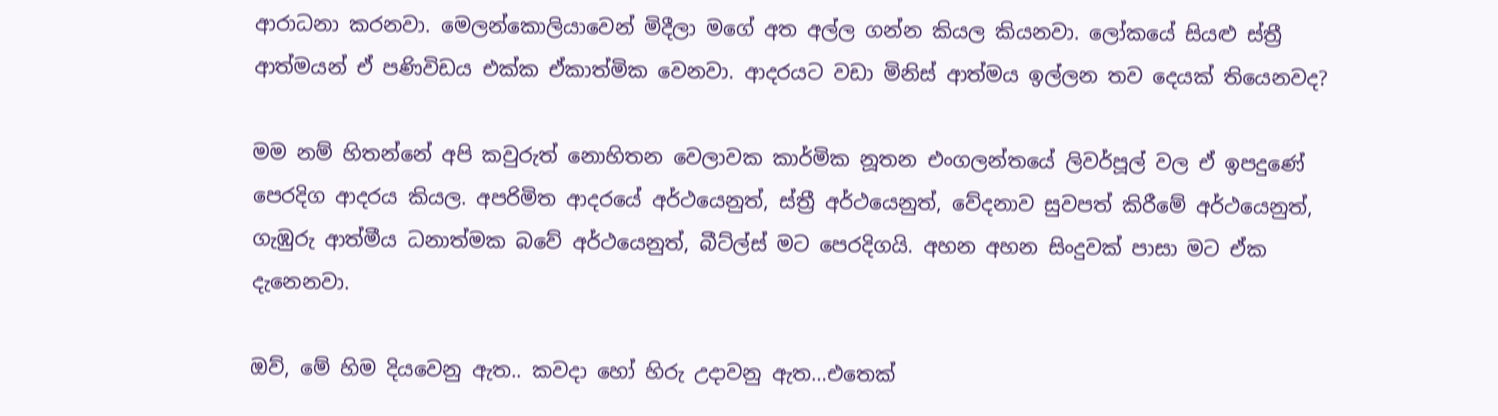ආරාධනා කරනවා. මෙලන්කොලියාවෙන් මිදීලා මගේ අත අල්ල ගන්න කියල කියනවා. ලෝකයේ සියළු ස්ත්‍රී ආත්මයන් ඒ පණිවිඩය එක්ක ඒකාත්මික වෙනවා. ආදරයට වඩා මිනිස් ආත්මය ඉල්ලන තව දෙයක් තියෙනවද?

මම නම් හිතන්නේ අපි කවුරුත් නොහිතන වෙලාවක කාර්මික නූතන එංගලන්තයේ ලිවර්පූල් වල ඒ ඉපදුණේ පෙරදිග ආදරය කියල. අපරිමිත ආදරයේ අර්ථයෙනුත්, ස්ත්‍රී අර්ථයෙනුත්, වේදනාව සුවපත් කිරීමේ අර්ථයෙනුත්, ගැඹුරු ආත්මීය ධනාත්මක බවේ අර්ථයෙනුත්, බීට්ල්ස් මට පෙරදිගයි. අහන අහන සිංදුවක් පාසා මට ඒක දැනෙනවා.

ඔව්, මේ හිම දියවෙනු ඇත.. කවදා හෝ හිරු උදාවනු ඇත…එතෙක්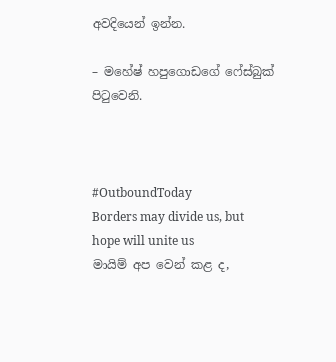අවදියෙන් ඉන්න.

– මහේෂ් හපුගොඩගේ ෆේස්බුක් පිටුවෙනි.



#OutboundToday
Borders may divide us, but hope will unite us
මායිම් අප වෙන් කළ ද,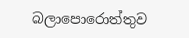බලාපොරොත්තුව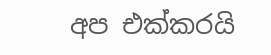අප එක්කරයි